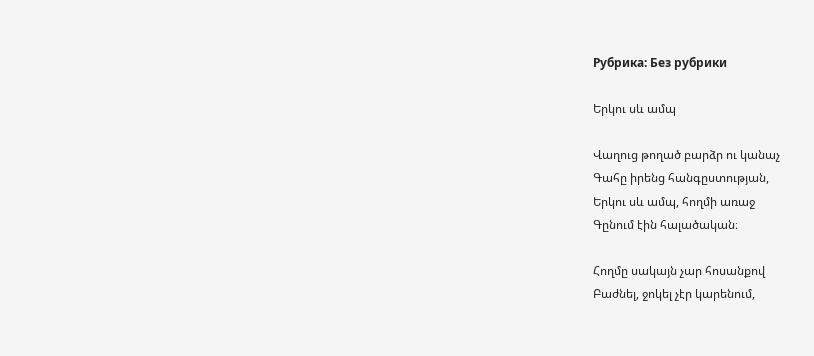Рубрика: Без рубрики

Երկու սև ամպ

Վաղուց թողած բարձր ու կանաչ
Գահը իրենց հանգըստության,
Երկու սև ամպ, հողմի առաջ
Գընում էին հալածական։

Հողմը սակայն չար հոսանքով
Բաժնել, ջոկել չէր կարենում,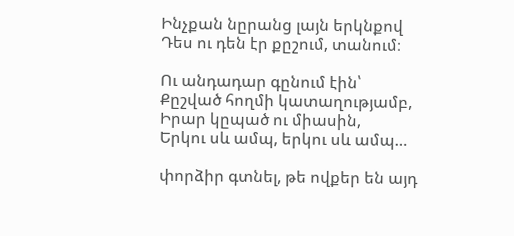Ինչքան նըրանց լայն երկնքով
Դես ու դեն էր քըշում, տանում։

Ու անդադար գընում էին՝
Քըշված հողմի կատաղությամբ,
Իրար կըպած ու միասին,
Երկու սև ամպ, երկու սև ամպ…

փորձիր գտնել, թե ովքեր են այդ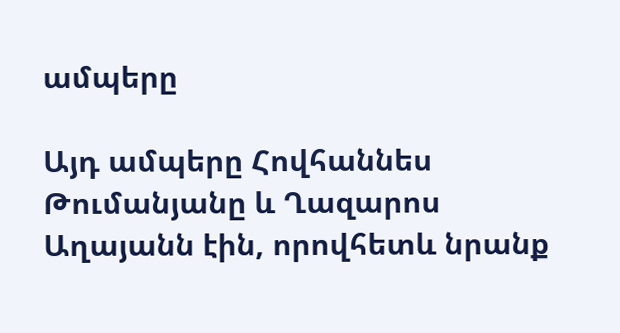ամպերը

Այդ ամպերը Հովհաննես Թումանյանը և Ղազարոս Աղայանն էին, որովհետև նրանք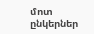մոտ ընկերներ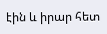էին և իրար հետ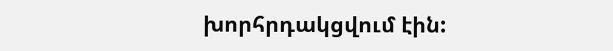խորհրդակցվում էին: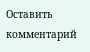Оставить комментарий